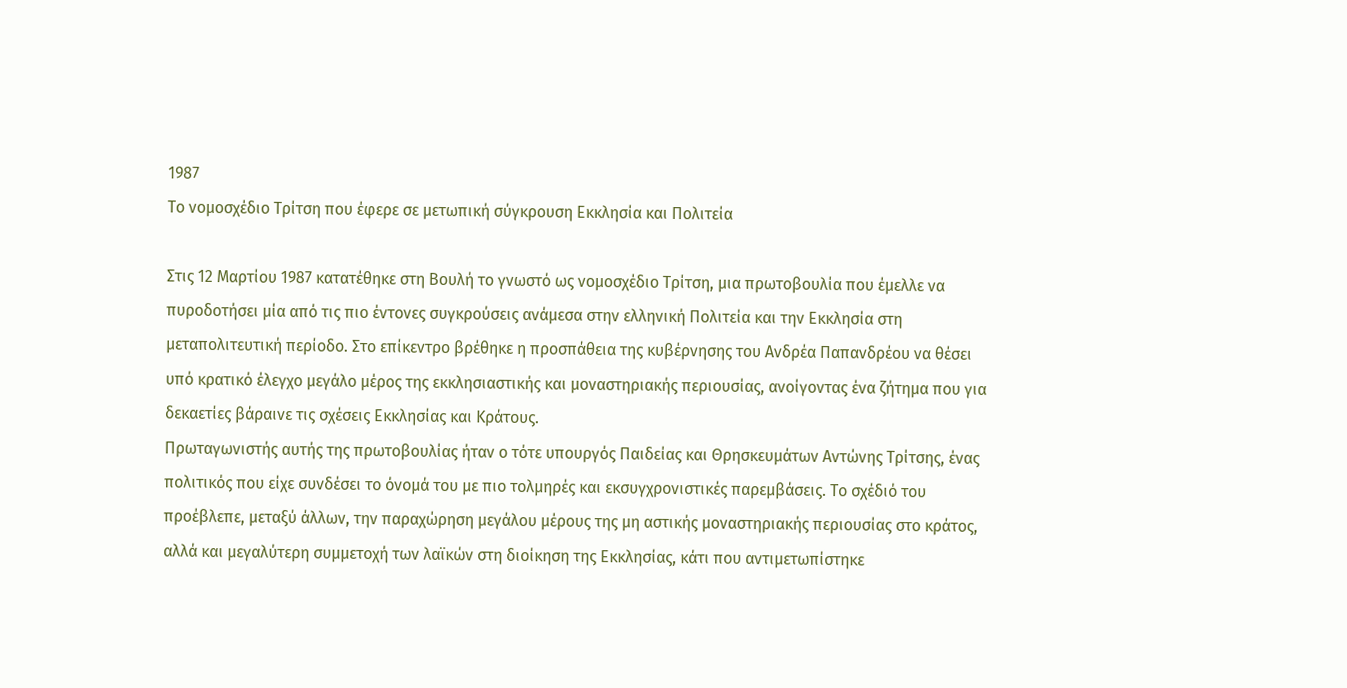1987
Το νομοσχέδιο Τρίτση που έφερε σε μετωπική σύγκρουση Εκκλησία και Πολιτεία

Στις 12 Μαρτίου 1987 κατατέθηκε στη Βουλή το γνωστό ως νομοσχέδιο Τρίτση, μια πρωτοβουλία που έμελλε να πυροδοτήσει μία από τις πιο έντονες συγκρούσεις ανάμεσα στην ελληνική Πολιτεία και την Εκκλησία στη μεταπολιτευτική περίοδο. Στο επίκεντρο βρέθηκε η προσπάθεια της κυβέρνησης του Ανδρέα Παπανδρέου να θέσει υπό κρατικό έλεγχο μεγάλο μέρος της εκκλησιαστικής και μοναστηριακής περιουσίας, ανοίγοντας ένα ζήτημα που για δεκαετίες βάραινε τις σχέσεις Εκκλησίας και Κράτους.
Πρωταγωνιστής αυτής της πρωτοβουλίας ήταν ο τότε υπουργός Παιδείας και Θρησκευμάτων Αντώνης Τρίτσης, ένας πολιτικός που είχε συνδέσει το όνομά του με πιο τολμηρές και εκσυγχρονιστικές παρεμβάσεις. Το σχέδιό του προέβλεπε, μεταξύ άλλων, την παραχώρηση μεγάλου μέρους της μη αστικής μοναστηριακής περιουσίας στο κράτος, αλλά και μεγαλύτερη συμμετοχή των λαϊκών στη διοίκηση της Εκκλησίας, κάτι που αντιμετωπίστηκε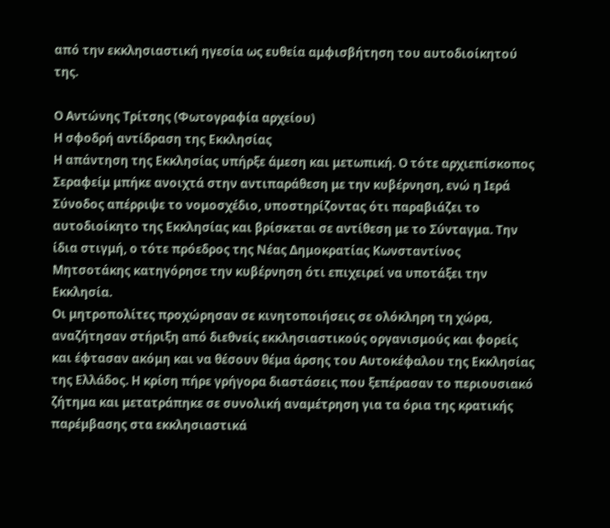από την εκκλησιαστική ηγεσία ως ευθεία αμφισβήτηση του αυτοδιοίκητού της.

Ο Αντώνης Τρίτσης (Φωτογραφία αρχείου)
Η σφοδρή αντίδραση της Εκκλησίας
Η απάντηση της Εκκλησίας υπήρξε άμεση και μετωπική. Ο τότε αρχιεπίσκοπος Σεραφείμ μπήκε ανοιχτά στην αντιπαράθεση με την κυβέρνηση, ενώ η Ιερά Σύνοδος απέρριψε το νομοσχέδιο, υποστηρίζοντας ότι παραβιάζει το αυτοδιοίκητο της Εκκλησίας και βρίσκεται σε αντίθεση με το Σύνταγμα. Την ίδια στιγμή, ο τότε πρόεδρος της Νέας Δημοκρατίας Κωνσταντίνος Μητσοτάκης κατηγόρησε την κυβέρνηση ότι επιχειρεί να υποτάξει την Εκκλησία.
Οι μητροπολίτες προχώρησαν σε κινητοποιήσεις σε ολόκληρη τη χώρα, αναζήτησαν στήριξη από διεθνείς εκκλησιαστικούς οργανισμούς και φορείς και έφτασαν ακόμη και να θέσουν θέμα άρσης του Αυτοκέφαλου της Εκκλησίας της Ελλάδος. Η κρίση πήρε γρήγορα διαστάσεις που ξεπέρασαν το περιουσιακό ζήτημα και μετατράπηκε σε συνολική αναμέτρηση για τα όρια της κρατικής παρέμβασης στα εκκλησιαστικά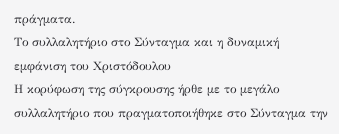πράγματα.
Το συλλαλητήριο στο Σύνταγμα και η δυναμική εμφάνιση του Χριστόδουλου
Η κορύφωση της σύγκρουσης ήρθε με το μεγάλο συλλαλητήριο που πραγματοποιήθηκε στο Σύνταγμα την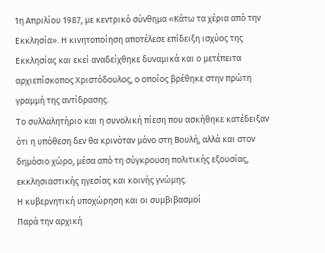1η Απριλίου 1987, με κεντρικό σύνθημα «Κάτω τα χέρια από την Εκκλησία». Η κινητοποίηση αποτέλεσε επίδειξη ισχύος της Εκκλησίας και εκεί αναδείχθηκε δυναμικά και ο μετέπειτα αρχιεπίσκοπος Χριστόδουλος, ο οποίος βρέθηκε στην πρώτη γραμμή της αντίδρασης.
Το συλλαλητήριο και η συνολική πίεση που ασκήθηκε κατέδειξαν ότι η υπόθεση δεν θα κρινόταν μόνο στη Βουλή, αλλά και στον δημόσιο χώρο, μέσα από τη σύγκρουση πολιτικής εξουσίας, εκκλησιαστικής ηγεσίας και κοινής γνώμης.
Η κυβερνητική υποχώρηση και οι συμβιβασμοί
Παρά την αρχική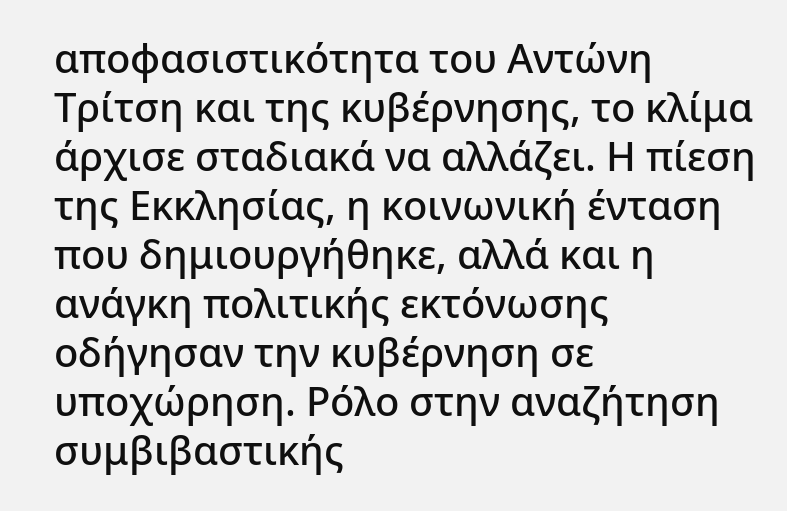αποφασιστικότητα του Αντώνη Τρίτση και της κυβέρνησης, το κλίμα άρχισε σταδιακά να αλλάζει. Η πίεση της Εκκλησίας, η κοινωνική ένταση που δημιουργήθηκε, αλλά και η ανάγκη πολιτικής εκτόνωσης οδήγησαν την κυβέρνηση σε υποχώρηση. Ρόλο στην αναζήτηση συμβιβαστικής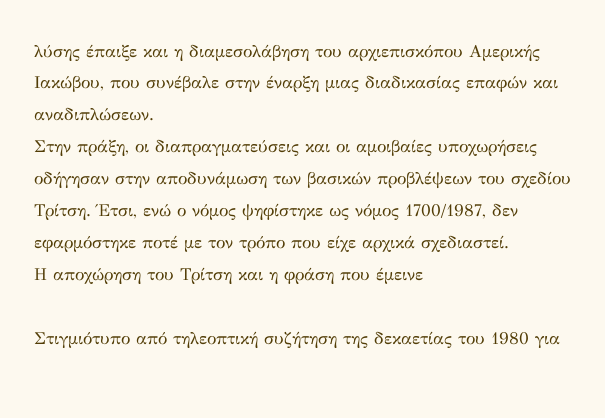λύσης έπαιξε και η διαμεσολάβηση του αρχιεπισκόπου Αμερικής Ιακώβου, που συνέβαλε στην έναρξη μιας διαδικασίας επαφών και αναδιπλώσεων.
Στην πράξη, οι διαπραγματεύσεις και οι αμοιβαίες υποχωρήσεις οδήγησαν στην αποδυνάμωση των βασικών προβλέψεων του σχεδίου Τρίτση. Έτσι, ενώ ο νόμος ψηφίστηκε ως νόμος 1700/1987, δεν εφαρμόστηκε ποτέ με τον τρόπο που είχε αρχικά σχεδιαστεί.
Η αποχώρηση του Τρίτση και η φράση που έμεινε

Στιγμιότυπο από τηλεοπτική συζήτηση της δεκαετίας του 1980 για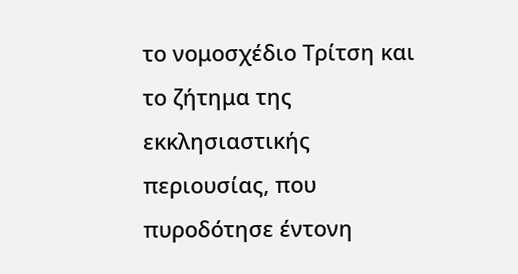το νομοσχέδιο Τρίτση και το ζήτημα της εκκλησιαστικής περιουσίας, που πυροδότησε έντονη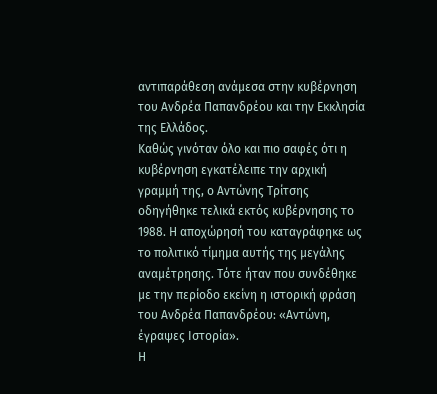αντιπαράθεση ανάμεσα στην κυβέρνηση του Ανδρέα Παπανδρέου και την Εκκλησία της Ελλάδος.
Καθώς γινόταν όλο και πιο σαφές ότι η κυβέρνηση εγκατέλειπε την αρχική γραμμή της, ο Αντώνης Τρίτσης οδηγήθηκε τελικά εκτός κυβέρνησης το 1988. Η αποχώρησή του καταγράφηκε ως το πολιτικό τίμημα αυτής της μεγάλης αναμέτρησης. Τότε ήταν που συνδέθηκε με την περίοδο εκείνη η ιστορική φράση του Ανδρέα Παπανδρέου: «Αντώνη, έγραψες Ιστορία».
Η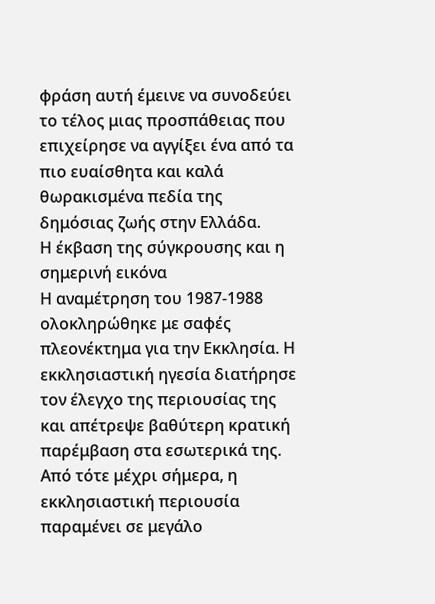φράση αυτή έμεινε να συνοδεύει το τέλος μιας προσπάθειας που επιχείρησε να αγγίξει ένα από τα πιο ευαίσθητα και καλά θωρακισμένα πεδία της δημόσιας ζωής στην Ελλάδα.
Η έκβαση της σύγκρουσης και η σημερινή εικόνα
Η αναμέτρηση του 1987-1988 ολοκληρώθηκε με σαφές πλεονέκτημα για την Εκκλησία. Η εκκλησιαστική ηγεσία διατήρησε τον έλεγχο της περιουσίας της και απέτρεψε βαθύτερη κρατική παρέμβαση στα εσωτερικά της. Από τότε μέχρι σήμερα, η εκκλησιαστική περιουσία παραμένει σε μεγάλο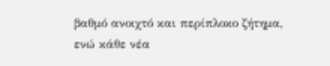βαθμό ανοιχτό και περίπλοκο ζήτημα, ενώ κάθε νέα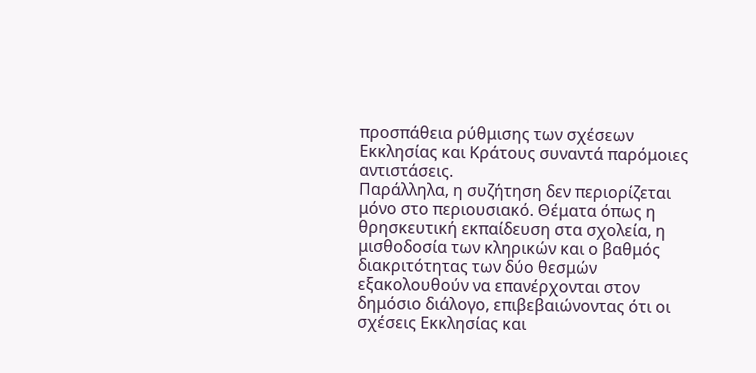προσπάθεια ρύθμισης των σχέσεων Εκκλησίας και Κράτους συναντά παρόμοιες αντιστάσεις.
Παράλληλα, η συζήτηση δεν περιορίζεται μόνο στο περιουσιακό. Θέματα όπως η θρησκευτική εκπαίδευση στα σχολεία, η μισθοδοσία των κληρικών και ο βαθμός διακριτότητας των δύο θεσμών εξακολουθούν να επανέρχονται στον δημόσιο διάλογο, επιβεβαιώνοντας ότι οι σχέσεις Εκκλησίας και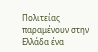Πολιτείας παραμένουν στην Ελλάδα ένα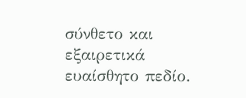σύνθετο και εξαιρετικά ευαίσθητο πεδίο.